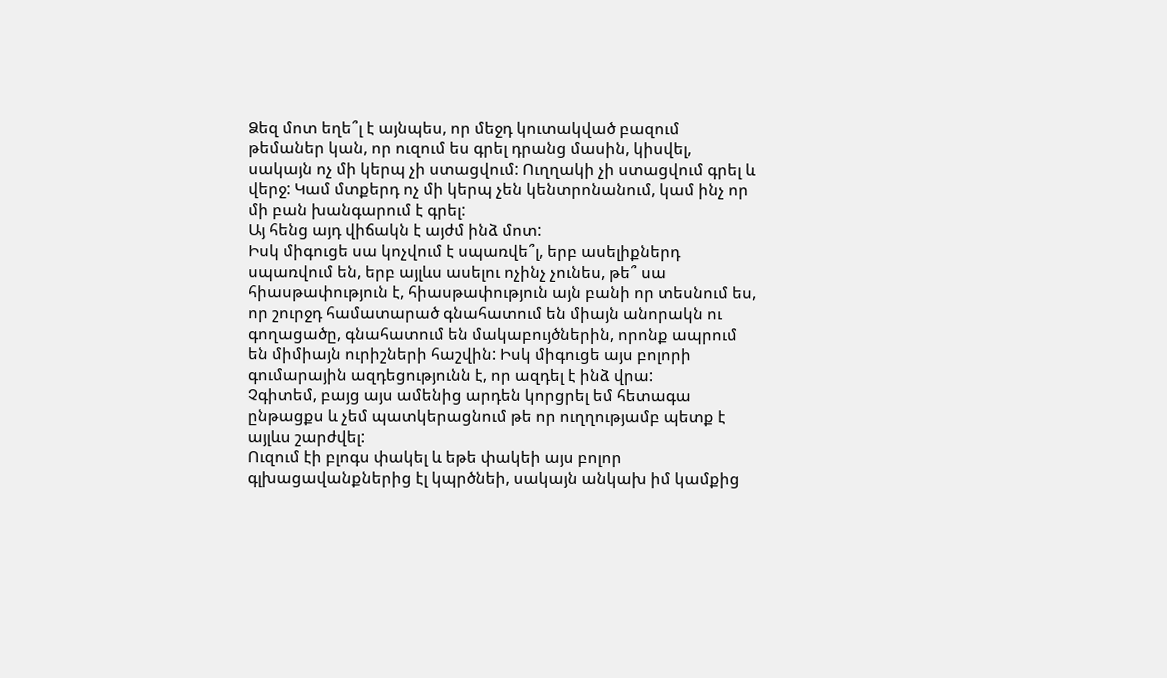Ձեզ մոտ եղե՞լ է այնպես, որ մեջդ կուտակված բազում թեմաներ կան, որ ուզում ես գրել դրանց մասին, կիսվել, սակայն ոչ մի կերպ չի ստացվում: Ուղղակի չի ստացվում գրել և վերջ: Կամ մտքերդ ոչ մի կերպ չեն կենտրոնանում, կամ ինչ որ մի բան խանգարում է գրել:
Այ հենց այդ վիճակն է այժմ ինձ մոտ:
Իսկ միգուցե սա կոչվում է սպառվե՞լ, երբ ասելիքներդ սպառվում են, երբ այլևս ասելու ոչինչ չունես, թե՞ սա հիասթափություն է, հիասթափություն այն բանի որ տեսնում ես, որ շուրջդ համատարած գնահատում են միայն անորակն ու գողացածը, գնահատում են մակաբույծներին, որոնք ապրում են միմիայն ուրիշների հաշվին: Իսկ միգուցե այս բոլորի գումարային ազդեցությունն է, որ ազդել է ինձ վրա:
Չգիտեմ, բայց այս ամենից արդեն կորցրել եմ հետագա ընթացքս և չեմ պատկերացնում թե որ ուղղությամբ պետք է այլևս շարժվել:
Ուզում էի բլոգս փակել և եթե փակեի այս բոլոր գլխացավանքներից էլ կպրծնեի, սակայն անկախ իմ կամքից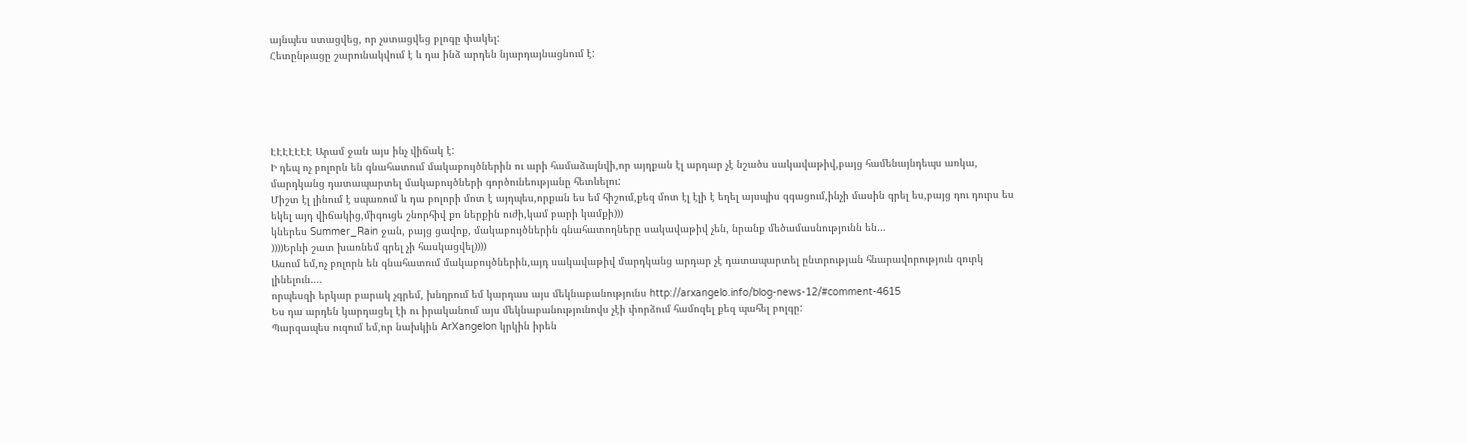այնպես ստացվեց, որ չստացվեց բլոգը փակել:
Հետընթացը շարունակվում է և դա ինձ արդեն նյարդայնացնում է:





ԷԷԷԷԷԷԷ Արամ ջան այս ինչ վիճակ է:
Ի դեպ ոչ բոլորն են գնահատում մակաբույծներին ու արի համաձայնվի,որ այդքան էլ արդար չէ նշածս սակավաթիվ,բայց համենայնդեպս առկա, մարդկանց դատապարտել մակաբույծների գործունեությանը հետևելու:
Միշտ էլ լինում է սպառում և դա բոլորի մոտ է այդպես,որքան ես եմ հիշում,քեզ մոտ էլ էլի է եղել այսպիս զգացում,ինչի մասին գրել ես,բայց դու դուրս ես եկել այդ վիճակից,միգուցե շնորհիվ քո ներքին ուժի,կամ բարի կամքի)))
կներես Summer_Rain ջան, բայց ցավոք, մակաբույծներին գնահատողները սակավաթիվ չեն, նրանք մեծամասնությունն են…
))))Երևի շատ խառնեմ գրել չի հասկացվել))))
Ասում եմ,ոչ բոլորն են գնահատում մակաբույծներին,այդ սակավաթիվ մարդկանց արդար չէ դատապարտել ընտրության հնարավորություն զուրկ լինելուն….
որպեսզի երկար բարակ չգրեմ, խնդրում եմ կարդաս այս մեկնաբանությունս http://arxangelo.info/blog-news-12/#comment-4615
Ես դա արդեն կարդացել էի ու իրականում այս մեկնաբանությունովս չէի փորձում համոզել քեզ պահել բոլգը:
Պարզապես ուզում եմ,որ նախկին ArXangelon կրկին իրեն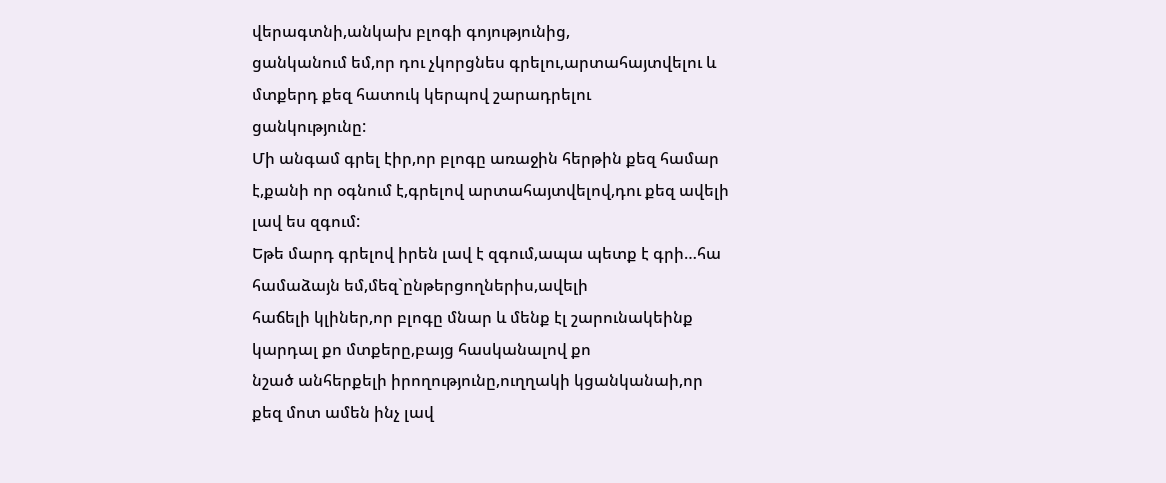վերագտնի,անկախ բլոգի գոյությունից,
ցանկանում եմ,որ դու չկորցնես գրելու,արտահայտվելու և մտքերդ քեզ հատուկ կերպով շարադրելու
ցանկությունը:
Մի անգամ գրել էիր,որ բլոգը առաջին հերթին քեզ համար է,քանի որ օգնում է,գրելով արտահայտվելով,դու քեզ ավելի լավ ես զգում:
Եթե մարդ գրելով իրեն լավ է զգում,ապա պետք է գրի…հա համաձայն եմ,մեզ`ընթերցողներիս,ավելի
հաճելի կլիներ,որ բլոգը մնար և մենք էլ շարունակեինք կարդալ քո մտքերը,բայց հասկանալով քո
նշած անհերքելի իրողությունը,ուղղակի կցանկանաի,որ քեզ մոտ ամեն ինչ լավ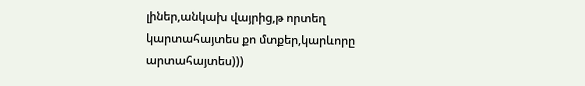լիներ,անկախ վայրից,թ որտեղ կարտահայտես քո մտքեր,կարևորը արտահայտես)))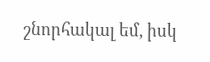շնորհակալ եմ, իսկ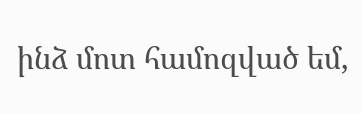ինձ մոտ համոզված եմ,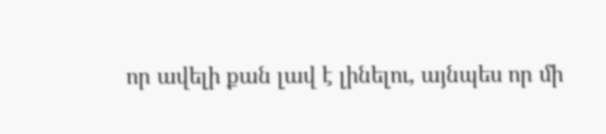որ ավելի քան լավ է լինելու, այնպես որ մի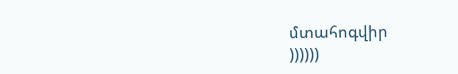մտահոգվիր
))))))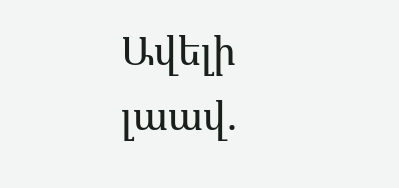Ավելի լաավ.